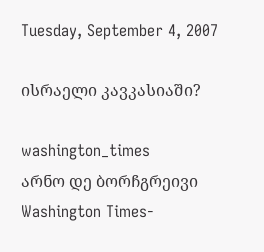Tuesday, September 4, 2007

ისრაელი კავკასიაში?

washington_times
არნო დე ბორჩგრეივი
Washington Times-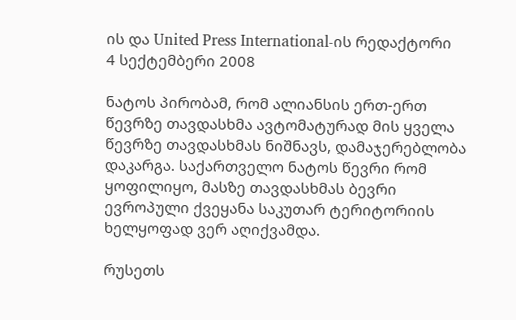ის და United Press International-ის რედაქტორი
4 სექტემბერი 2008

ნატოს პირობამ, რომ ალიანსის ერთ-ერთ წევრზე თავდასხმა ავტომატურად მის ყველა წევრზე თავდასხმას ნიშნავს, დამაჯერებლობა დაკარგა. საქართველო ნატოს წევრი რომ ყოფილიყო, მასზე თავდასხმას ბევრი ევროპული ქვეყანა საკუთარ ტერიტორიის ხელყოფად ვერ აღიქვამდა.

რუსეთს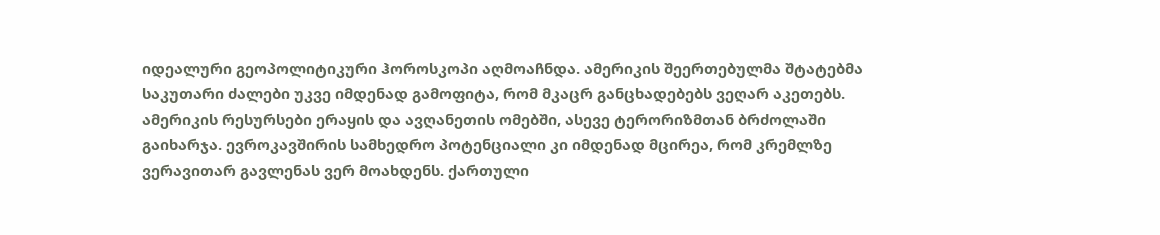იდეალური გეოპოლიტიკური ჰოროსკოპი აღმოაჩნდა. ამერიკის შეერთებულმა შტატებმა საკუთარი ძალები უკვე იმდენად გამოფიტა, რომ მკაცრ განცხადებებს ვეღარ აკეთებს. ამერიკის რესურსები ერაყის და ავღანეთის ომებში, ასევე ტერორიზმთან ბრძოლაში გაიხარჯა. ევროკავშირის სამხედრო პოტენციალი კი იმდენად მცირეა, რომ კრემლზე ვერავითარ გავლენას ვერ მოახდენს. ქართული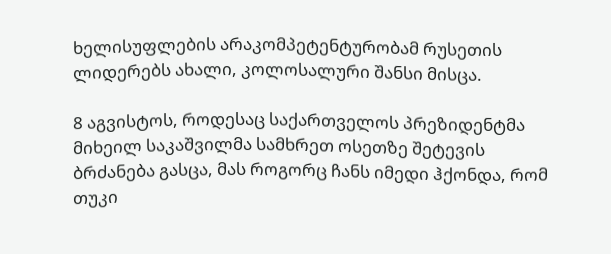ხელისუფლების არაკომპეტენტურობამ რუსეთის ლიდერებს ახალი, კოლოსალური შანსი მისცა.

8 აგვისტოს, როდესაც საქართველოს პრეზიდენტმა მიხეილ საკაშვილმა სამხრეთ ოსეთზე შეტევის ბრძანება გასცა, მას როგორც ჩანს იმედი ჰქონდა, რომ თუკი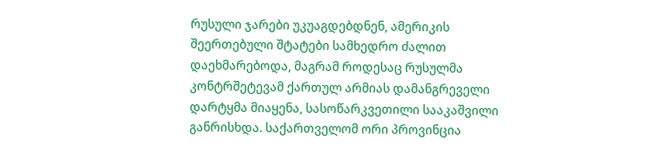რუსული ჯარები უკუაგდებდნენ, ამერიკის შეერთებული შტატები სამხედრო ძალით დაეხმარებოდა, მაგრამ როდესაც რუსულმა კონტრშეტევამ ქართულ არმიას დამანგრეველი დარტყმა მიაყენა, სასოწარკვეთილი სააკაშვილი განრისხდა. საქართველომ ორი პროვინცია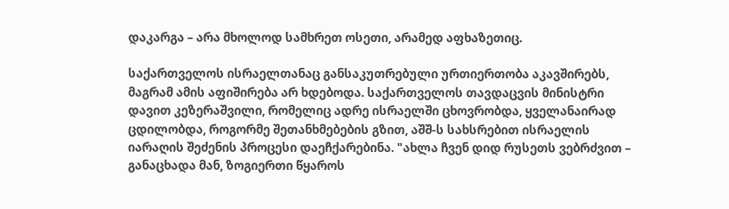დაკარგა – არა მხოლოდ სამხრეთ ოსეთი, არამედ აფხაზეთიც.

საქართველოს ისრაელთანაც განსაკუთრებული ურთიერთობა აკავშირებს, მაგრამ ამის აფიშირება არ ხდებოდა. საქართველოს თავდაცვის მინისტრი დავით კეზერაშვილი, რომელიც ადრე ისრაელში ცხოვრობდა, ყველანაირად ცდილობდა, როგორმე შეთანხმებების გზით, აშშ-ს სახსრებით ისრაელის იარაღის შეძენის პროცესი დაეჩქარებინა. "ახლა ჩვენ დიდ რუსეთს ვებრძვით – განაცხადა მან, ზოგიერთი წყაროს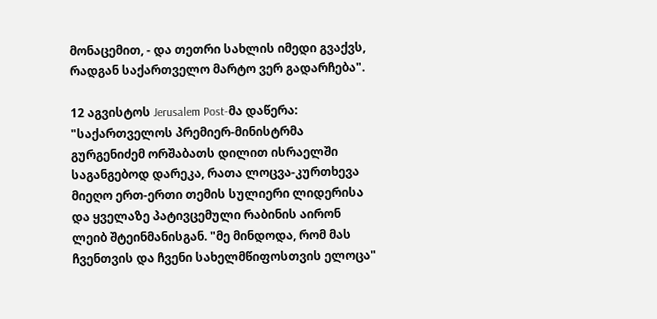მონაცემით, - და თეთრი სახლის იმედი გვაქვს, რადგან საქართველო მარტო ვერ გადარჩება".

12 აგვისტოს Jerusalem Post-მა დაწერა: "საქართველოს პრემიერ-მინისტრმა გურგენიძემ ორშაბათს დილით ისრაელში საგანგებოდ დარეკა, რათა ლოცვა-კურთხევა მიეღო ერთ-ერთი თემის სულიერი ლიდერისა და ყველაზე პატივცემული რაბინის აირონ ლეიბ შტეინმანისგან. "მე მინდოდა, რომ მას ჩვენთვის და ჩვენი სახელმწიფოსთვის ელოცა"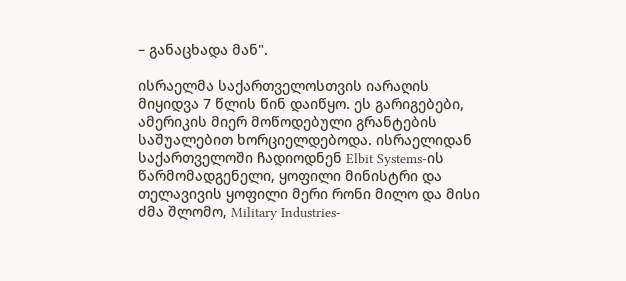– განაცხადა მან".

ისრაელმა საქართველოსთვის იარაღის მიყიდვა 7 წლის წინ დაიწყო. ეს გარიგებები, ამერიკის მიერ მოწოდებული გრანტების საშუალებით ხორციელდებოდა. ისრაელიდან საქართველოში ჩადიოდნენ Elbit Systems-ის წარმომადგენელი, ყოფილი მინისტრი და თელავივის ყოფილი მერი რონი მილო და მისი ძმა შლომო, Military Industries-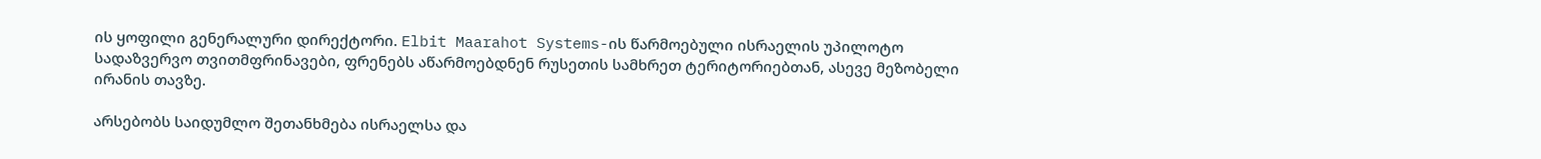ის ყოფილი გენერალური დირექტორი. Elbit Maarahot Systems-ის წარმოებული ისრაელის უპილოტო სადაზვერვო თვითმფრინავები, ფრენებს აწარმოებდნენ რუსეთის სამხრეთ ტერიტორიებთან, ასევე მეზობელი ირანის თავზე.

არსებობს საიდუმლო შეთანხმება ისრაელსა და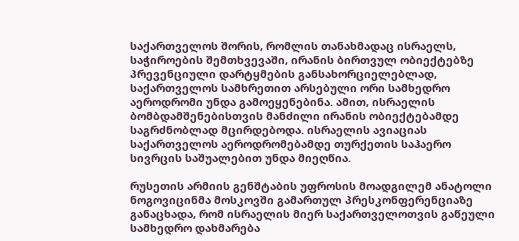საქართველოს შორის, რომლის თანახმადაც ისრაელს, საჭიროების შემთხვევაში, ირანის ბირთვულ ობიექტებზე პრევენციული დარტყმების განსახორციელებლად, საქართველოს სამხრეთით არსებული ორი სამხედრო აეროდრომი უნდა გამოეყენებინა. ამით, ისრაელის ბომბდამშენებისთვის მანძილი ირანის ობიექტებამდე საგრძნობლად მცირდებოდა. ისრაელის ავიაციას საქართველოს აეროდრომებამდე თურქეთის საჰაერო სივრცის საშუალებით უნდა მიეღწია.

რუსეთის არმიის გენშტაბის უფროსის მოადგილემ ანატოლი ნოგოვიცინმა მოსკოვში გამართულ პრესკონფერენციაზე განაცხადა, რომ ისრაელის მიერ საქართველოთვის გაწეული სამხედრო დახმარება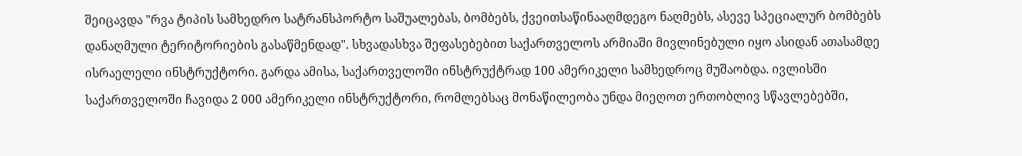შეიცავდა "რვა ტიპის სამხედრო სატრანსპორტო საშუალებას, ბომბებს, ქვეითსაწინააღმდეგო ნაღმებს, ასევე სპეციალურ ბომბებს დანაღმული ტერიტორიების გასაწმენდად". სხვადასხვა შეფასებებით საქართველოს არმიაში მივლინებული იყო ასიდან ათასამდე ისრაელელი ინსტრუქტორი. გარდა ამისა, საქართველოში ინსტრუქტრად 100 ამერიკელი სამხედროც მუშაობდა. ივლისში საქართველოში ჩავიდა 2 000 ამერიკელი ინსტრუქტორი, რომლებსაც მონაწილეობა უნდა მიეღოთ ერთობლივ სწავლებებში,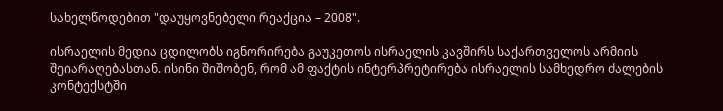სახელწოდებით "დაუყოვნებელი რეაქცია – 2008".

ისრაელის მედია ცდილობს იგნორირება გაუკეთოს ისრაელის კავშირს საქართველოს არმიის შეიარაღებასთან. ისინი შიშობენ, რომ ამ ფაქტის ინტერპრეტირება ისრაელის სამხედრო ძალების კონტექსტში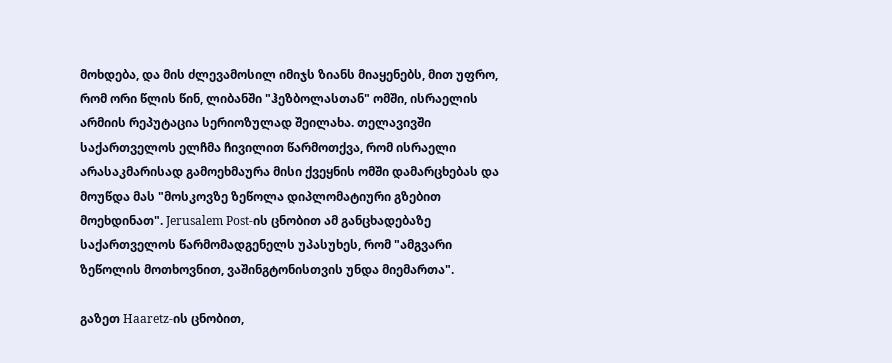მოხდება, და მის ძლევამოსილ იმიჯს ზიანს მიაყენებს, მით უფრო, რომ ორი წლის წინ, ლიბანში "ჰეზბოლასთან" ომში, ისრაელის არმიის რეპუტაცია სერიოზულად შეილახა. თელავივში საქართველოს ელჩმა ჩივილით წარმოთქვა, რომ ისრაელი არასაკმარისად გამოეხმაურა მისი ქვეყნის ომში დამარცხებას და მოუწდა მას "მოსკოვზე ზეწოლა დიპლომატიური გზებით მოეხდინათ". Jerusalem Post-ის ცნობით ამ განცხადებაზე საქართველოს წარმომადგენელს უპასუხეს, რომ "ამგვარი ზეწოლის მოთხოვნით, ვაშინგტონისთვის უნდა მიემართა".

გაზეთ Haaretz-ის ცნობით,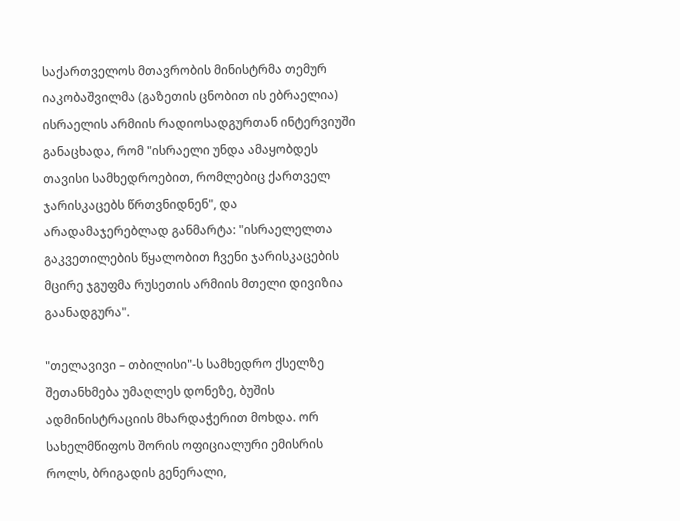საქართველოს მთავრობის მინისტრმა თემურ იაკობაშვილმა (გაზეთის ცნობით ის ებრაელია) ისრაელის არმიის რადიოსადგურთან ინტერვიუში განაცხადა, რომ "ისრაელი უნდა ამაყობდეს თავისი სამხედროებით, რომლებიც ქართველ ჯარისკაცებს წრთვნიდნენ", და არადამაჯერებლად განმარტა: "ისრაელელთა გაკვეთილების წყალობით ჩვენი ჯარისკაცების მცირე ჯგუფმა რუსეთის არმიის მთელი დივიზია გაანადგურა".

"თელავივი – თბილისი"-ს სამხედრო ქსელზე შეთანხმება უმაღლეს დონეზე, ბუშის ადმინისტრაციის მხარდაჭერით მოხდა. ორ სახელმწიფოს შორის ოფიციალური ემისრის როლს, ბრიგადის გენერალი,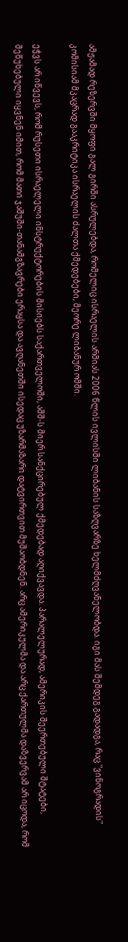ამჟამად რეზერვში მყოფი გალ გირში ასრულებდა, რომელიც ისრაელის არმიას 2006 წლის ივლისში ლიბანის საზღვარზე ხელმძღვანელობდა. იგი მას შემდეგ გადადგა, რაც "ვინოგრადის" კომისიამ მკაცრად გააკრიტიკა ისრაელის ძალთა ქმედებები, მეორე ლიბანურ ომში.

ეჭვს არ იწვევს, რომ რუსეთი ისრაელელი ინსტრუქტორების მისიებს საქართველოში, აშშ-ს მიერ სანქცირებულ ქმედებად აღიქვავდა. პარალელურად, ამერიკის შეერთებული შტატები, შეწუხებული იყვნენ იმით, რომ მათი ჯაშუში-თანამგზავრები ერაყსა და ავღანეთში ისედაც უზარმაზარი დატვირთვით მუშაობდნენ. არც ამერიკულმა და არც ქართულმა დაზვერვამ არ იცოდა, რომ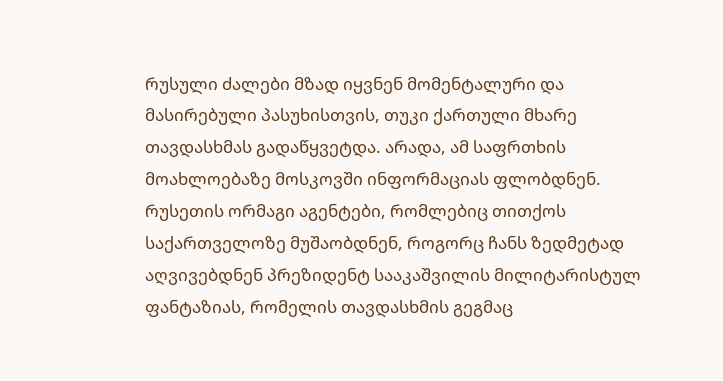რუსული ძალები მზად იყვნენ მომენტალური და მასირებული პასუხისთვის, თუკი ქართული მხარე თავდასხმას გადაწყვეტდა. არადა, ამ საფრთხის მოახლოებაზე მოსკოვში ინფორმაციას ფლობდნენ. რუსეთის ორმაგი აგენტები, რომლებიც თითქოს საქართველოზე მუშაობდნენ, როგორც ჩანს ზედმეტად აღვივებდნენ პრეზიდენტ სააკაშვილის მილიტარისტულ ფანტაზიას, რომელის თავდასხმის გეგმაც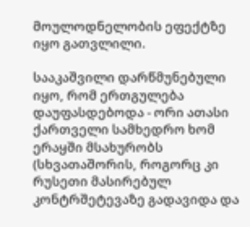მოულოდნელობის ეფექტზე იყო გათვლილი.

სააკაშვილი დარწმუნებული იყო, რომ ერთგულება დაუფასდებოდა - ორი ათასი ქართველი სამხედრო ხომ ერაყში მსახურობს (სხვათაშორის, როგორც კი რუსეთი მასირებულ კონტრშეტევაზე გადავიდა და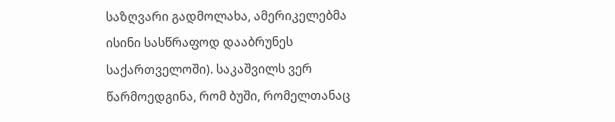საზღვარი გადმოლახა, ამერიკელებმა ისინი სასწრაფოდ დააბრუნეს საქართველოში). საკაშვილს ვერ წარმოედგინა, რომ ბუში, რომელთანაც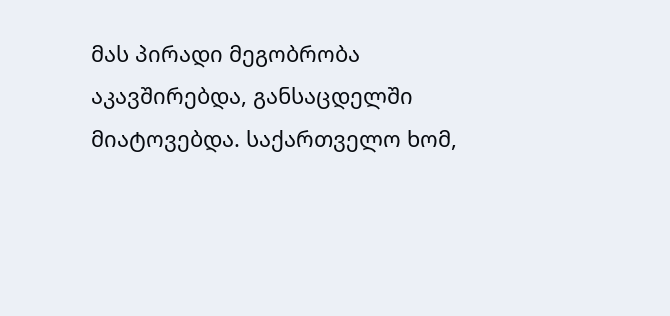მას პირადი მეგობრობა აკავშირებდა, განსაცდელში მიატოვებდა. საქართველო ხომ,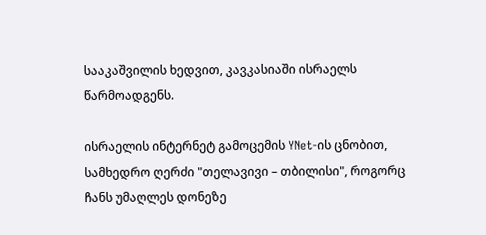სააკაშვილის ხედვით, კავკასიაში ისრაელს წარმოადგენს.

ისრაელის ინტერნეტ გამოცემის YNet-ის ცნობით, სამხედრო ღერძი "თელავივი – თბილისი", როგორც ჩანს უმაღლეს დონეზე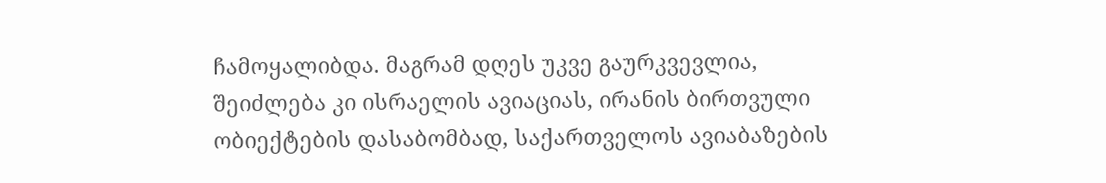ჩამოყალიბდა. მაგრამ დღეს უკვე გაურკვევლია, შეიძლება კი ისრაელის ავიაციას, ირანის ბირთვული ობიექტების დასაბომბად, საქართველოს ავიაბაზების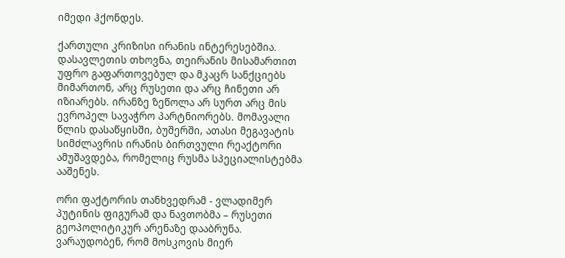იმედი ჰქონდეს.

ქართული კრიზისი ირანის ინტერესებშია. დასავლეთის თხოვნა, თეირანის მისამართით უფრო გაფართოვებულ და მკაცრ სანქციებს მიმართონ, არც რუსეთი და არც ჩინეთი არ იზიარებს. ირანზე ზეწოლა არ სურთ არც მის ევროპელ სავაჭრო პარტნიორებს. მომავალი წლის დასაწყისში, ბუშერში, ათასი მეგავატის სიმძლავრის ირანის ბირთვული რეაქტორი ამუშავდება, რომელიც რუსმა სპეციალისტებმა ააშენეს.

ორი ფაქტორის თანხვედრამ - ვლადიმერ პუტინის ფიგურამ და ნავთობმა – რუსეთი გეოპოლიტიკურ არენაზე დააბრუნა. ვარაუდობენ, რომ მოსკოვის მიერ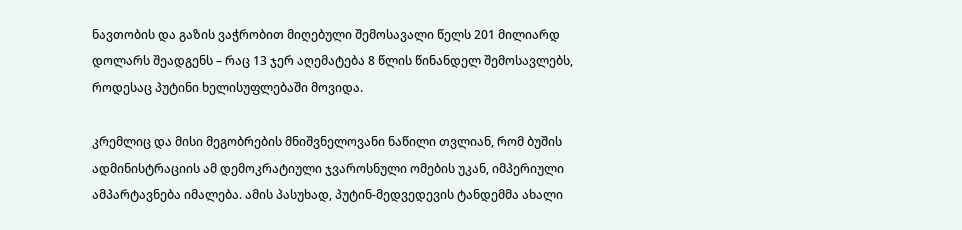ნავთობის და გაზის ვაჭრობით მიღებული შემოსავალი წელს 201 მილიარდ დოლარს შეადგენს – რაც 13 ჯერ აღემატება 8 წლის წინანდელ შემოსავლებს, როდესაც პუტინი ხელისუფლებაში მოვიდა.

კრემლიც და მისი მეგობრების მნიშვნელოვანი ნაწილი თვლიან, რომ ბუშის ადმინისტრაციის ამ დემოკრატიული ჯვაროსნული ომების უკან, იმპერიული ამპარტავნება იმალება. ამის პასუხად, პუტინ-მედვედევის ტანდემმა ახალი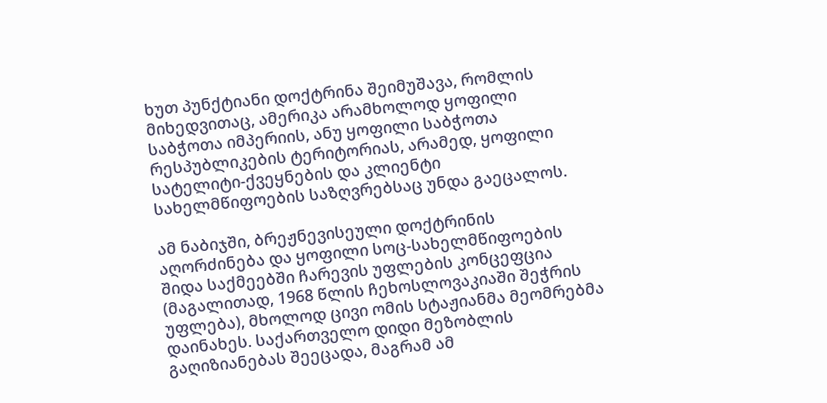ხუთ პუნქტიანი დოქტრინა შეიმუშავა, რომლის მიხედვითაც, ამერიკა არამხოლოდ ყოფილი საბჭოთა იმპერიის, ანუ ყოფილი საბჭოთა რესპუბლიკების ტერიტორიას, არამედ, ყოფილი სატელიტი-ქვეყნების და კლიენტი სახელმწიფოების საზღვრებსაც უნდა გაეცალოს.

ამ ნაბიჯში, ბრეჟნევისეული დოქტრინის აღორძინება და ყოფილი სოც-სახელმწიფოების შიდა საქმეებში ჩარევის უფლების კონცეფცია (მაგალითად, 1968 წლის ჩეხოსლოვაკიაში შეჭრის უფლება), მხოლოდ ცივი ომის სტაჟიანმა მეომრებმა დაინახეს. საქართველო დიდი მეზობლის გაღიზიანებას შეეცადა, მაგრამ ამ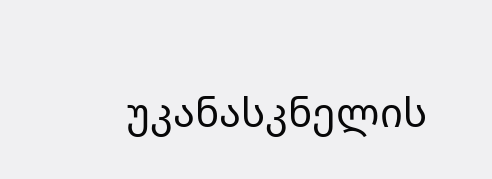უკანასკნელის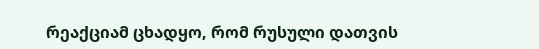რეაქციამ ცხადყო, რომ რუსული დათვის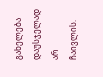გახელება დაუსჯელად არ ჩაივლის.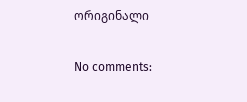ორიგინალი

No comments: